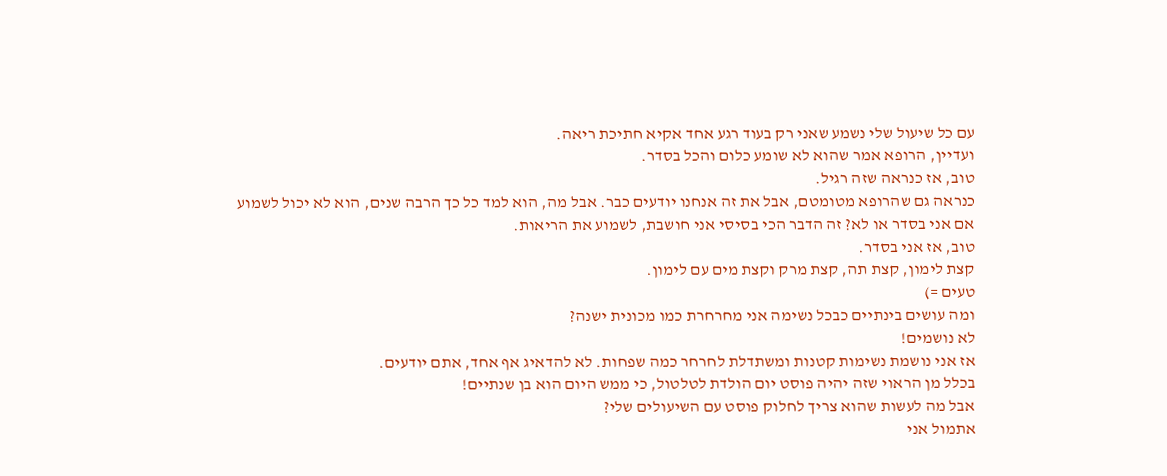עם כל שיעול שלי נשמע שאני רק בעוד רגע אחד אקיא חתיכת ריאה.
ועדיין, הרופא אמר שהוא לא שומע כלום והכל בסדר.
טוב, אז כנראה שזה רגיל.
כנראה גם שהרופא מטומטם, אבל את זה אנחנו יודעים כבר. אבל מה, הוא למד כל כך הרבה שנים, הוא לא יכול לשמוע אם אני בסדר או לא? זה הדבר הכי בסיסי אני חושבת, לשמוע את הריאות.
טוב, אז אני בסדר.
קצת לימון, קצת תה, קצת מרק וקצת מים עם לימון.
טעים =)
ומה עושים בינתיים כבכל נשימה אני מחרחרת כמו מכונית ישנה?
לא נושמים!
אז אני נושמת נשימות קטנות ומשתדלת לחרחר כמה שפחות. לא להדאיג אף אחד, אתם יודעים.
בכלל מן הראוי שזה יהיה פוסט יום הולדת לטלטול, כי ממש היום הוא בן שנתיים!
אבל מה לעשות שהוא צריך לחלוק פוסט עם השיעולים שלי?
אתמול אני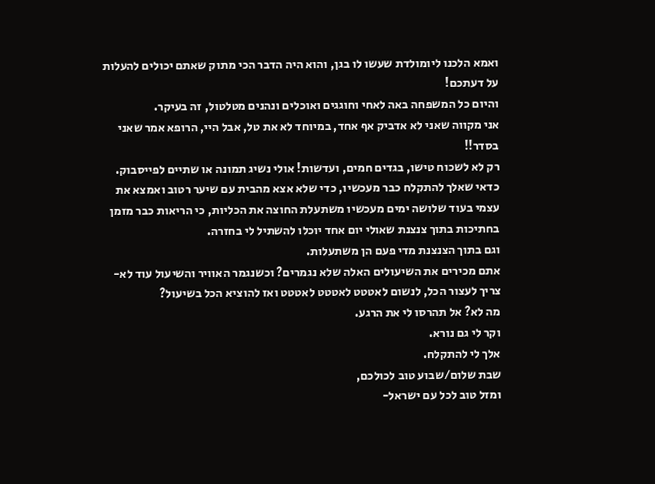ואמא הלכנו ליומולדת שעשו לו בגן, והוא היה הדבר הכי מתוק שאתם יכולים להעלות על דעתכם!
והיום כל המשפחה באה לאחי וחוגגים ואוכלים ונהנים מטלטול, זה בעיקר.
אני מקווה שאני לא אדביק אף אחד, במיוחד לא את טל, אבל היי, הרופא אמר שאני בסדר!!
רק לא לשכוח טישו, בגדים חמים, ועדשות! אולי נשיג תמונה או שתיים לפייסבוק.
כדאי שאלך להתקלח כבר מעכשיו, כדי שלא אצא מהבית עם שיער רטוב ואמצא את עצמי בעוד שלושה ימים מעכשיו משתעלת החוצה את הכליות, כי הריאות כבר מזמן בחתיכות בתוך צנצנת שאולי יום אחד יוכלו להשתיל לי בחזרה.
וגם בתוך הצנצנת מדי פעם הן משתעלות.
אתם מכירים את השיעולים האלה שלא נגמרים? וכשנגמר האוויר והשיעול עוד לא- צריך לעצור הכל, לנשום לאטטט לאטטט לאטטט ואז להוציא הכל בשיעול?
מה לא? אל תהרסו לי את הרגע.
וקר לי גם נורא.
אלך לי להתקלח.
שבת שלום/שבוע טוב לכולכם,
ומזל טוב לכל עם ישראל-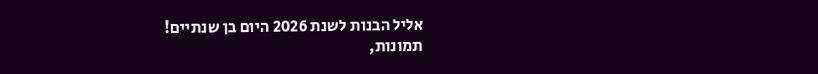אליל הבנות לשנת 2026 היום בן שנתיים!
תמונות,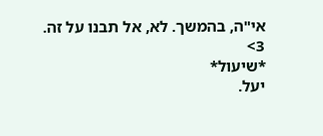אי"ה, בהמשך. לא, אל תבנו על זה.
3>
*שיעול*
יעל.